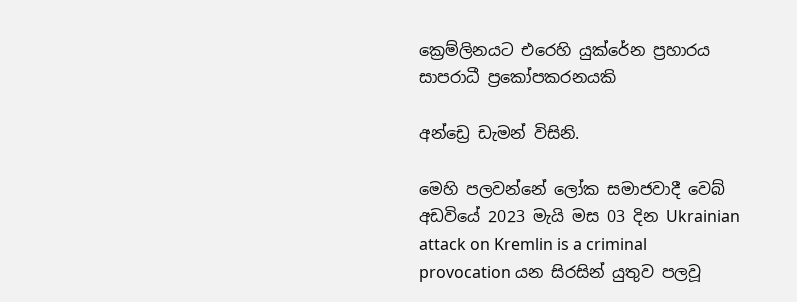ක්‍රෙම්ලිනයට එරෙහි යුක්රේන ප්‍රහාරය සාපරාධී ප්‍රකෝපකරනයකි

අන්ඩ්‍රෙ ඩැමන් විසිනි.

මෙහි පලවන්නේ ලෝක සමාජවාදී වෙබ් අඩවියේ 2023 මැයි මස 03 දින Ukrainian attack on Kremlin is a criminal provocation යන සිරසින් යුතුව පලවූ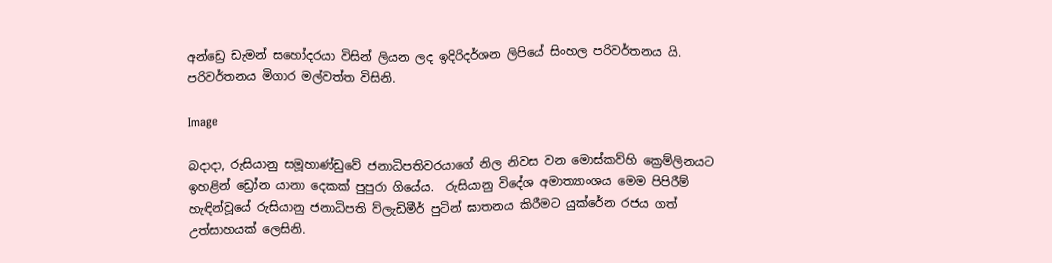අන්ඩ්‍රෙ ඩැමන් සහෝදරයා විසින් ලියන ලද ඉදිරිදර්ශන ලිපියේ සිංහල පරිවර්තනය යි. පරිවර්තනය මිගාර මල්වත්ත විසිනි.

Image

බදාදා, රුසියානු සමූහාණ්ඩුවේ ජනාධිපතිවරයාගේ නිල නිවස වන මොස්කව්හි ක්‍රෙම්ලිනයට ඉහළින් ඩ්‍රෝන යානා දෙකක් පුපුරා ගියේය.  රුසියානු විදේශ අමාත්‍යාංශය මෙම පිපිරීම් හැඳින්වූයේ රුසියානු ජනාධිපති ව්ලැඩිමීර් පුටින් ඝාතනය කිරීමට යුක්රේන රජය ගත් උත්සාහයක් ලෙසිනි.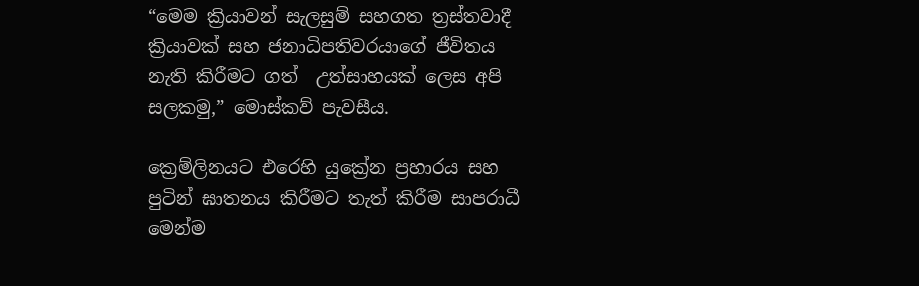“මෙම ක්‍රියාවන් සැලසුම් සහගත ත්‍රස්තවාදී ක්‍රියාවක් සහ ජනාධිපතිවරයාගේ ජීවිතය නැති කිරීමට ගත්  උත්සාහයක් ලෙස අපි සලකමු,” මොස්කව් පැවසීය.

ක්‍රෙම්ලිනයට එරෙහි යුක්‍රේන ප්‍රහාරය සහ පුටින් ඝාතනය කිරීමට තැත් කිරීම සාපරාධී මෙන්ම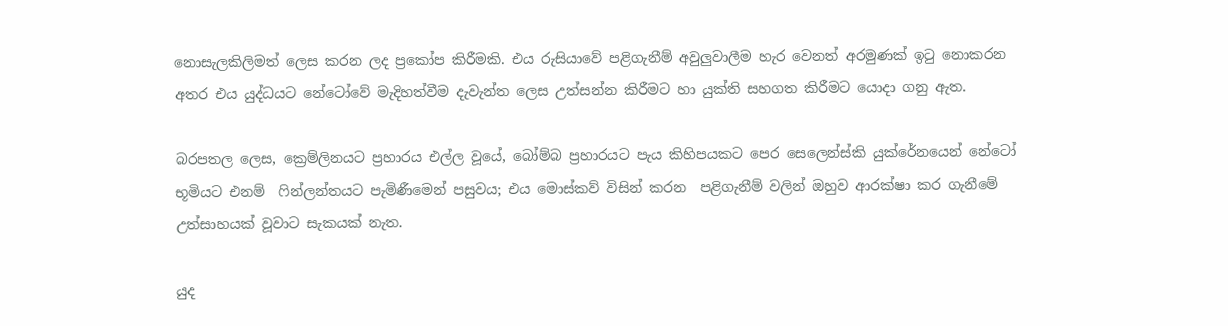නොසැලකිලිමත් ලෙස කරන ලද ප්‍රකෝප කිරීමකි. එය රුසියාවේ පළිගැනීම් අවුලුවාලීම හැර වෙනත් අරමුණක් ඉටු නොකරන අතර එය යුද්ධයට නේටෝවේ මැදිහත්වීම දැවැන්ත ලෙස උත්සන්න කිරීමට හා යුක්ති සහගත කිරීමට යොදා ගනු ඇත.

බරපතල ලෙස, ක්‍රෙම්ලිනයට ප්‍රහාරය එල්ල වූයේ, බෝම්බ ප්‍රහාරයට පැය කිහිපයකට පෙර සෙලෙන්ස්කි යුක්රේනයෙන් නේටෝ භූමියට එනම්  ෆින්ලන්තයට පැමිණීමෙන් පසුවය; එය මොස්කව් විසින් කරන  පළිගැනීම් වලින් ඔහුව ආරක්ෂා කර ගැනීමේ උත්සාහයක් වූවාට සැකයක් නැත.

යුද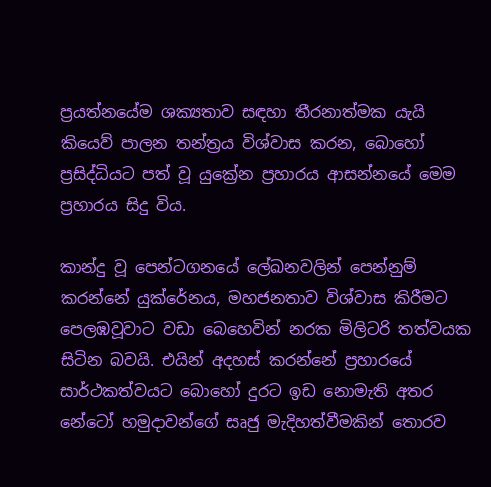ප්‍රයත්නයේම ශක්‍යතාව සඳහා තීරනාත්මක යැයි කියෙව් පාලන තන්ත්‍රය විශ්වාස කරන, බොහෝ ප්‍රසිද්ධියට පත් වූ යුක්‍රේන ප්‍රහාරය ආසන්නයේ මෙම ප්‍රහාරය සිදු විය.

කාන්දු වූ පෙන්ටගනයේ ලේඛනවලින් පෙන්නුම් කරන්නේ යුක්රේනය, මහජනතාව විශ්වාස කිරීමට පෙලඹවූවාට වඩා බෙහෙවින් නරක මිලිටරි තත්වයක සිටින බවයි. එයින් අදහස් කරන්නේ ප්‍රහාරයේ සාර්ථකත්වයට බොහෝ දුරට ඉඩ නොමැති අතර නේටෝ හමුදාවන්ගේ සෘජු මැදිහත්වීමකින් තොරව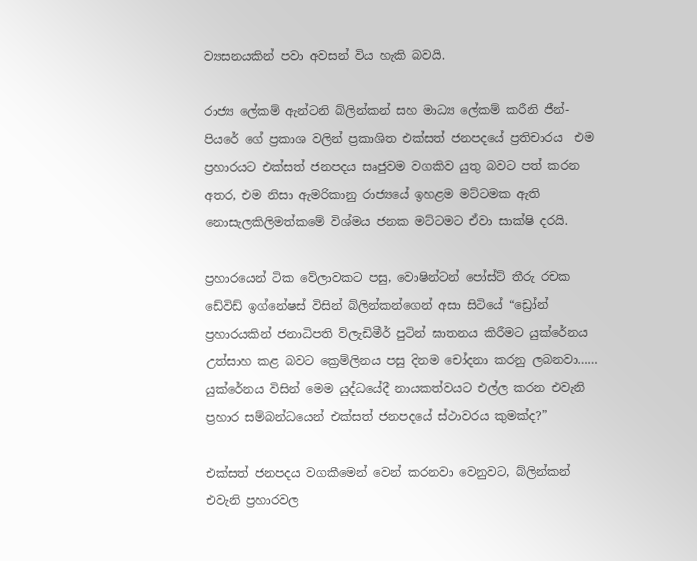ව්‍යසනයකින් පවා අවසන් විය හැකි බවයි.

රාජ්‍ය ලේකම් ඇන්ටනි බ්ලින්කන් සහ මාධ්‍ය ලේකම් කරීනි ජීන්-පියරේ ගේ ප්‍රකාශ වලින් ප්‍රකාශිත එක්සත් ජනපදයේ ප්‍රතිචාරය  එම ප්‍රහාරයට එක්සත් ජනපදය සෘජුවම වගකිව යුතු බවට පත් කරන අතර, එම නිසා ඇමරිකානු රාජ්‍යයේ ඉහළම මට්ටමක ඇති නොසැලකිලිමත්කමේ විශ්මය ජනක මට්ටමට ඒවා සාක්ෂි දරයි.

ප්‍රහාරයෙන් ටික වේලාවකට පසු, වොෂින්ටන් පෝස්ට් තීරු රචක ඩේවිඩ් ඉග්නේෂස් විසින් බ්ලින්කන්ගෙන් අසා සිටියේ “ඩ්‍රෝන් ප්‍රහාරයකින් ජනාධිපති ව්ලැඩිමීර් පුටින් ඝාතනය කිරීමට යුක්රේනය උත්සාහ කළ බවට ක්‍රෙම්ලිනය පසු දිනම චෝදනා කරනු ලබනවා…… යුක්රේනය විසින් මෙම යුද්ධයේදී නායකත්වයට එල්ල කරන එවැනි ප්‍රහාර සම්බන්ධයෙන් එක්සත් ජනපදයේ ස්ථාවරය කුමක්ද?”

එක්සත් ජනපදය වගකීමෙන් වෙන් කරනවා වෙනුවට, බ්ලින්කන් එවැනි ප්‍රහාරවල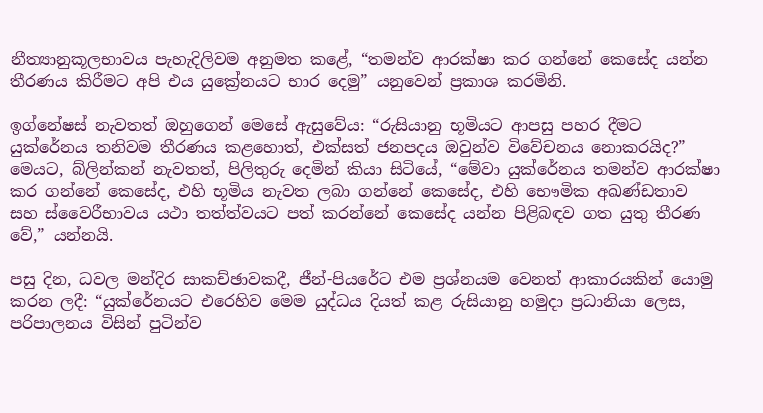නීත්‍යානුකූලභාවය පැහැදිලිවම අනුමත කළේ, “තමන්ව ආරක්ෂා කර ගන්නේ කෙසේද යන්න තීරණය කිරීමට අපි එය යුක්‍රේනයට භාර දෙමු” යනුවෙන් ප්‍රකාශ කරමිනි.

ඉග්නේෂස් නැවතත් ඔහුගෙන් මෙසේ ඇසුවේය: “රුසියානු භූමියට ආපසු පහර දීමට යුක්රේනය තනිවම තීරණය කළහොත්, එක්සත් ජනපදය ඔවුන්ව විවේචනය නොකරයිද?”  මෙයට, බ්ලින්කන් නැවතත්, පිලිතුරු දෙමින් කියා සිටියේ, “මේවා යුක්රේනය තමන්ව ආරක්ෂා කර ගන්නේ කෙසේද, එහි භූමිය නැවත ලබා ගන්නේ කෙසේද, එහි භෞමික අඛණ්ඩතාව සහ ස්වෛරීභාවය යථා තත්ත්වයට පත් කරන්නේ කෙසේද යන්න පිළිබඳව ගත යුතු තීරණ වේ,” යන්නයි.

පසු දින, ධවල මන්දිර සාකච්ඡාවකදී, ජීන්-පියරේට එම ප්‍රශ්නයම වෙනත් ආකාරයකින් යොමු කරන ලදී: “යුක්රේනයට එරෙහිව මෙම යුද්ධය දියත් කළ රුසියානු හමුදා ප්‍රධානියා ලෙස, පරිපාලනය විසින් පුටින්ව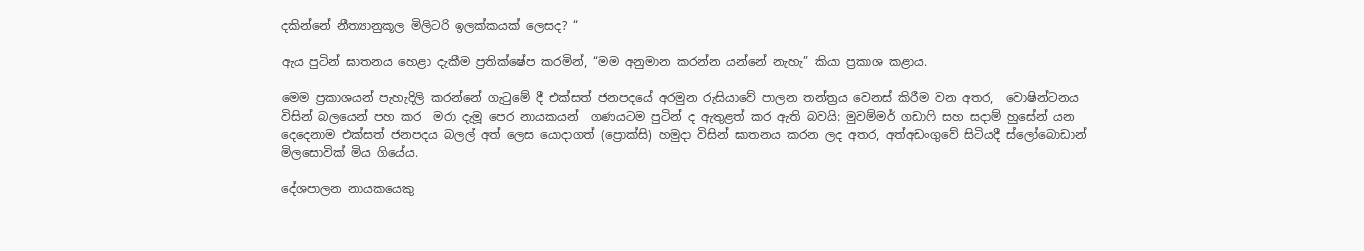දකින්නේ නීත්‍යානුකූල මිලිටරි ඉලක්කයක් ලෙසද? “

ඇය පුටින් ඝාතනය හෙළා දැකීම ප්‍රතික්ෂේප කරමින්, “මම අනුමාන කරන්න යන්නේ නැහැ” කියා ප්‍රකාශ කළාය.

මෙම ප්‍රකාශයන් පැහැදිලි කරන්නේ ගැටුමේ දී එක්සත් ජනපදයේ අරමුන රුසියාවේ පාලන තන්ත්‍රය වෙනස් කිරීම වන අතර,  වොෂින්ටනය විසින් බලයෙන් පහ කර  මරා දැමූ පෙර නායකයන්  ගණයටම පුටින් ද ඇතුළත් කර ඇති බවයි: මුවම්මර් ගඩාෆි සහ සදාම් හුසේන් යන දෙදෙනාම එක්සත් ජනපදය බලල් අත් ලෙස යොදාගත් (ප්‍රොක්සි) හමුදා විසින් ඝාතනය කරන ලද අතර, අත්අඩංගුවේ සිටියදී ස්ලෝබොඩාන් මිලසොවික් මිය ගියේය.

දේශපාලන නායකයෙකු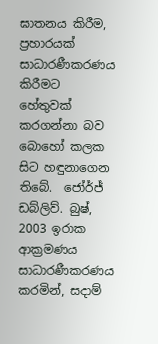ඝාතනය කිරීම, ප්‍රහාරයක් සාධාරණීකරණය කිරීමට හේතුවක් කරගන්නා බව බොහෝ කලක සිට හඳුනාගෙන තිබේ.  ජෝර්ජ් ඩබ්ලිව්. බුෂ්, 2003 ඉරාක ආක්‍රමණය සාධාරණීකරණය කරමින්, සදාම්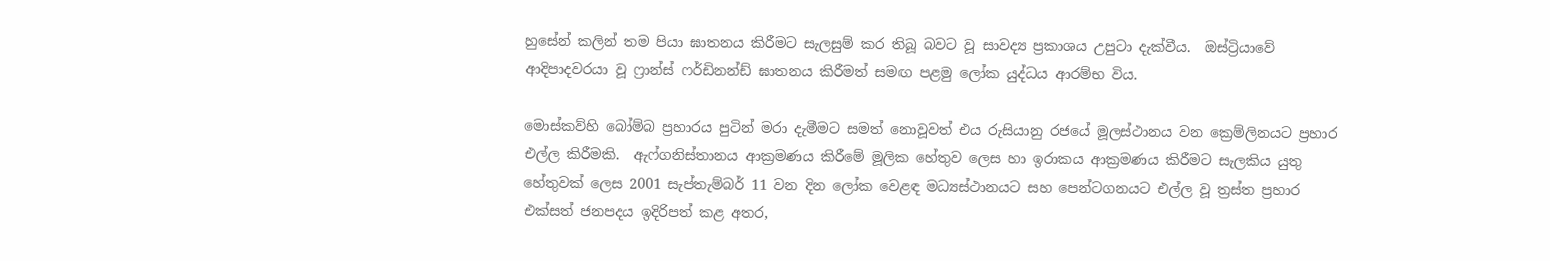හුසේන් කලින් තම පියා ඝාතනය කිරීමට සැලසුම් කර තිබූ බවට වූ සාවද්‍ය ප්‍රකාශය උපුටා දැක්වීය.  ඔස්ට්‍රියාවේ ආදිපාදවරයා වූ ෆ්‍රාන්ස් ෆර්ඩිනන්ඩ් ඝාතනය කිරීමත් සමඟ පළමු ලෝක යුද්ධය ආරම්භ විය.

මොස්කව්හි බෝම්බ ප්‍රහාරය පුටින් මරා දැමීමට සමත් නොවූවත් එය රුසියානු රජයේ මූලස්ථානය වන ක්‍රෙම්ලිනයට ප්‍රහාර එල්ල කිරීමකි.  ඇෆ්ගනිස්තානය ආක්‍රමණය කිරීමේ මූලික හේතුව ලෙස හා ඉරාකය ආක්‍රමණය කිරීමට සැලකිය යුතු හේතුවක් ලෙස 2001 සැප්තැම්බර් 11 වන දින ලෝක වෙළඳ මධ්‍යස්ථානයට සහ පෙන්ටගනයට එල්ල වූ ත්‍රස්ත ප්‍රහාර එක්සත් ජනපදය ඉදිරිපත් කළ අතර,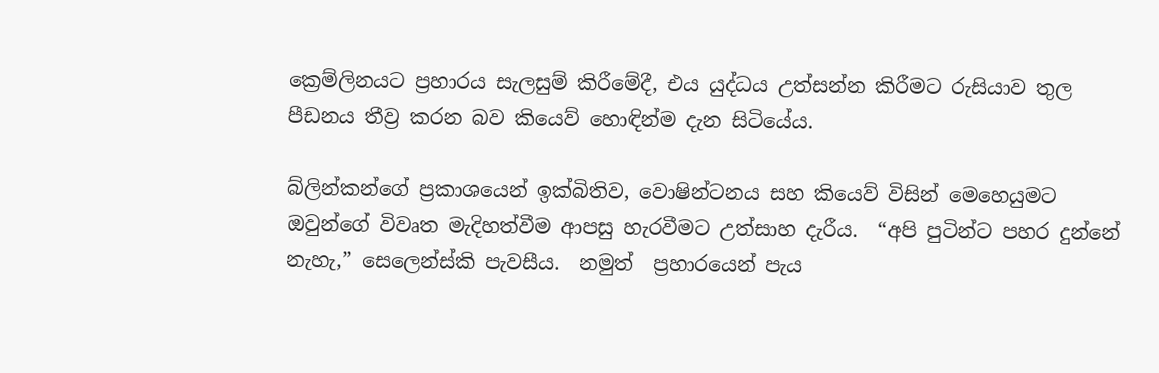ක්‍රෙම්ලිනයට ප්‍රහාරය සැලසුම් කිරීමේදී, එය යුද්ධය උත්සන්න කිරීමට රුසියාව තුල පීඩනය තීව්‍ර කරන බව කියෙව් හොඳින්ම දැන සිටියේය.

බ්ලින්කන්ගේ ප්‍රකාශයෙන් ඉක්බිතිව, වොෂින්ටනය සහ කියෙව් විසින් මෙහෙයුමට ඔවුන්ගේ විවෘත මැදිහත්වීම ආපසු හැරවීමට උත්සාහ දැරීය.  “අපි පුටින්ට පහර දුන්නේ නැහැ,” සෙලෙන්ස්කි පැවසීය.  නමුත්  ප්‍රහාරයෙන් පැය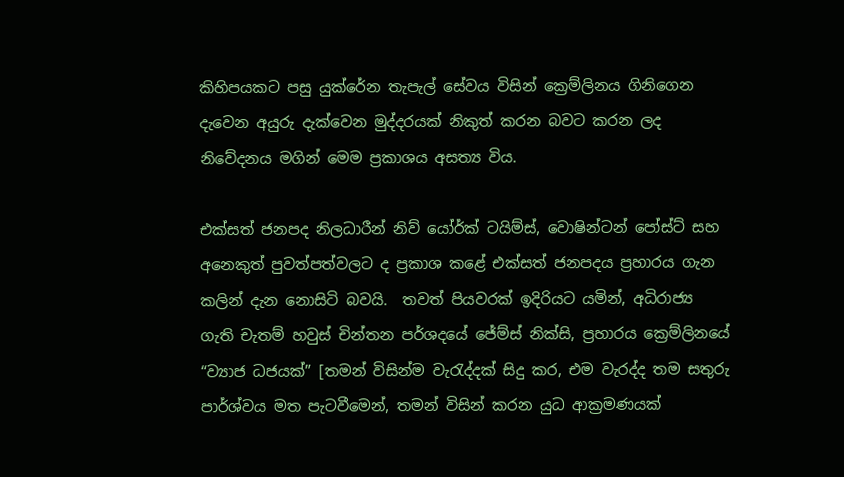කිහිපයකට පසු යුක්රේන තැපැල් සේවය විසින් ක්‍රෙම්ලිනය ගිනිගෙන දැවෙන අයුරු දැක්වෙන මුද්දරයක් නිකුත් කරන බවට කරන ලද නිවේදනය මගින් මෙම ප්‍රකාශය අසත්‍ය විය.

එක්සත් ජනපද නිලධාරීන් නිව් යෝර්ක් ටයිම්ස්, වොෂින්ටන් පෝස්ට් සහ අනෙකුත් පුවත්පත්වලට ද ප්‍රකාශ කළේ එක්සත් ජනපදය ප්‍රහාරය ගැන කලින් දැන නොසිටි බවයි.  තවත් පියවරක් ඉදිරියට යමින්, අධිරාජ්‍ය ගැති චැතම් හවුස් චින්තන පර්ශදයේ ජේම්ස් නික්සි, ප්‍රහාරය ක්‍රෙම්ලිනයේ “ව්‍යාජ ධජයක්” [තමන් විසින්ම වැරැද්දක් සිදු කර, එම වැරද්ද තම සතුරු පාර්ශ්වය මත පැටවීමෙන්, තමන් විසින් කරන යුධ ආක්‍රමණයක්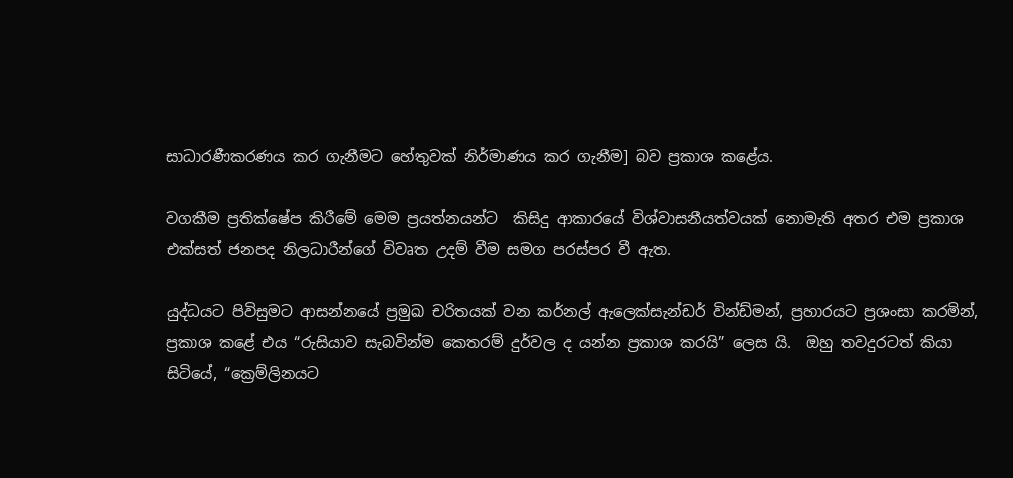සාධාරණීකරණය කර ගැනීමට හේතුවක් නිර්මාණය කර ගැනීම] බව ප්‍රකාශ කළේය.

වගකීම ප්‍රතික්ෂේප කිරීමේ මෙම ප්‍රයත්නයන්ට  කිසිදු ආකාරයේ විශ්වාසනීයත්වයක් නොමැති අතර එම ප්‍රකාශ එක්සත් ජනපද නිලධාරීන්ගේ විවෘත උදම් වීම සමග පරස්පර වී ඇත.

යුද්ධයට පිවිසුමට ආසන්නයේ ප්‍රමුඛ චරිතයක් වන කර්නල් ඇලෙක්සැන්ඩර් වින්ඩ්මන්, ප්‍රහාරයට ප්‍රශංසා කරමින්,  ප්‍රකාශ කළේ එය “රුසියාව සැබවින්ම කෙතරම් දුර්වල ද යන්න ප්‍රකාශ කරයි” ලෙස යි.  ඔහු තවදුරටත් කියා සිටියේ, “ක්‍රෙම්ලිනයට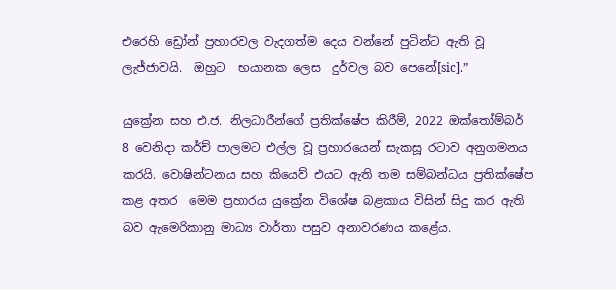එරෙහි ඩ්‍රෝන් ප්‍රහාරවල වැදගත්ම දෙය වන්නේ පුටින්ට ඇති වූ ලැජ්ජාවයි.  ඔහුට  භයානක ලෙස  දුර්වල බව පෙනේ[sic].”

යුක්‍රේන සහ එ.ජ. නිලධාරීන්ගේ ප්‍රතික්ෂේප කිරීම්, 2022 ඔක්තෝම්බර් 8 වෙනිදා කර්ච් පාලමට එල්ල වූ ප්‍රහාරයෙන් සැකසූ රටාව අනුගමනය කරයි. වොෂින්ටනය සහ කියෙව් එයට ඇති තම සම්බන්ධය ප්‍රතික්ෂේප කළ අතර  මෙම ප්‍රහාරය යුක්‍රේන විශේෂ බළකාය විසින් සිදු කර ඇති බව ඇමෙරිකානු මාධ්‍ය වාර්තා පසුව අනාවරණය කළේය.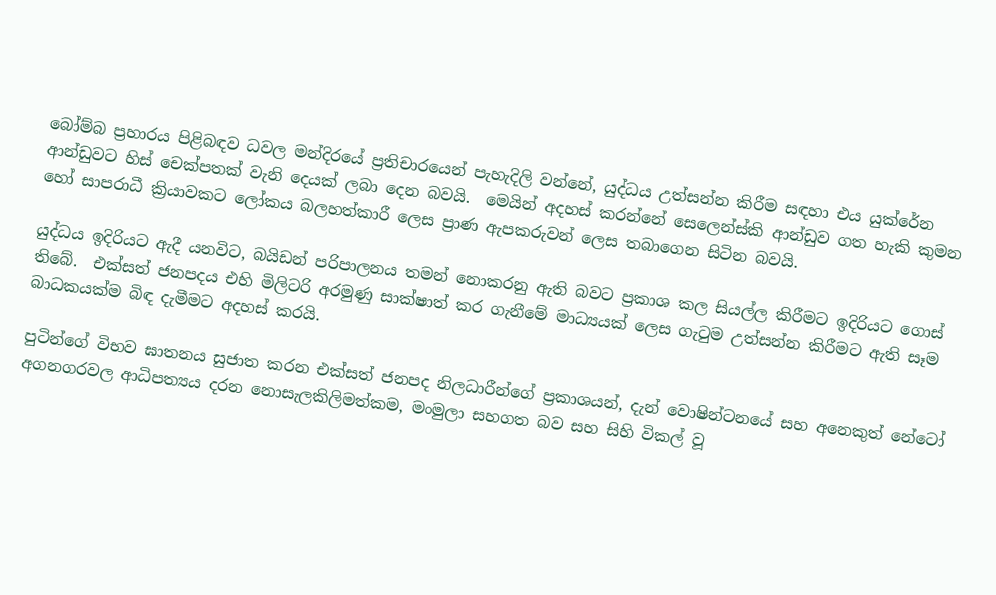බෝම්බ ප්‍රහාරය පිළිබඳව ධවල මන්දිරයේ ප්‍රතිචාරයෙන් පැහැදිලි වන්නේ, යුද්ධය උත්සන්න කිරීම සඳහා එය යුක්රේන ආන්ඩුවට හිස් චෙක්පතක් වැනි දෙයක් ලබා දෙන බවයි.  මෙයින් අදහස් කරන්නේ සෙලෙන්ස්කි ආන්ඩුව ගත හැකි කුමන හෝ සාපරාධී ක්‍රියාවකට ලෝකය බලහත්කාරී ලෙස ප්‍රාණ ඇපකරුවන් ලෙස තබාගෙන සිටින බවයි.

යුද්ධය ඉදිරියට ඇදී යනවිට, බයිඩන් පරිපාලනය තමන් නොකරනු ඇති බවට ප්‍රකාශ කල සියල්ල කිරීමට ඉදිරියට ගොස් තිබේ.  එක්සත් ජනපදය එහි මිලිටරි අරමුණු සාක්ෂාත් කර ගැනීමේ මාධ්‍යයක් ලෙස ගැටුම උත්සන්න කිරීමට ඇති සෑම බාධකයක්ම බිඳ දැමීමට අදහස් කරයි.

පුටින්ගේ විභව ඝාතනය සුජාත කරන එක්සත් ජනපද නිලධාරීන්ගේ ප්‍රකාශයන්, දැන් වොෂින්ටනයේ සහ අනෙකුත් නේටෝ අගනගරවල ආධිපත්‍යය දරන නොසැලකිලිමත්කම, මංමුලා සහගත බව සහ සිහි විකල් වූ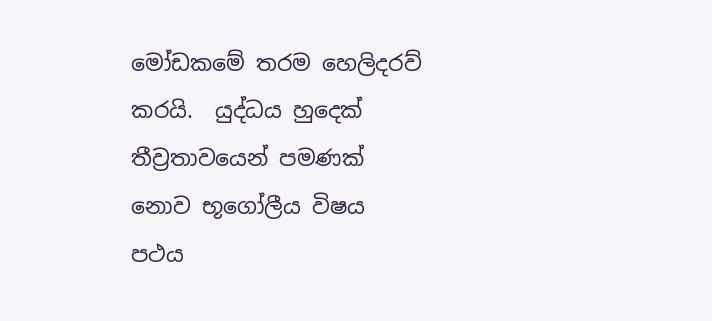මෝඩකමේ තරම හෙලිදරව් කරයි.  යුද්ධය හුදෙක් තීව්‍රතාවයෙන් පමණක් නොව භූගෝලීය විෂය පථය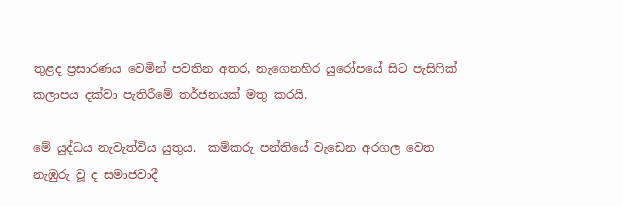තුළද ප්‍රසාරණය වෙමින් පවතින අතර, නැගෙනහිර යුරෝපයේ සිට පැසිෆික් කලාපය දක්වා පැතිරීමේ තර්ජනයක් මතු කරයි.

මේ යුද්ධය නැවැත්විය යුතුය.  කම්කරු පන්තියේ වැඩෙන අරගල වෙත නැඹුරු වූ ද සමාජවාදී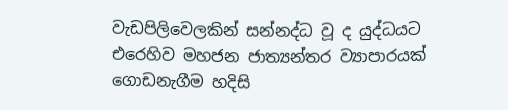වැඩපිලිවෙලකින් සන්නද්ධ වූ ද යුද්ධයට එරෙහිව මහජන ජාත්‍යන්තර ව්‍යාපාරයක් ගොඩනැගීම හදිසි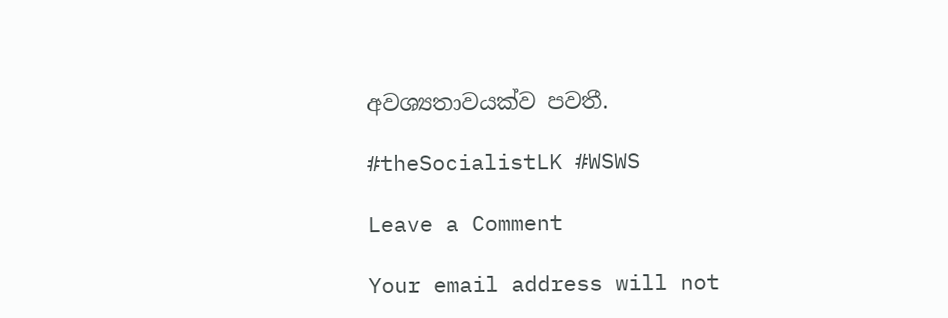අවශ්‍යතාවයක්ව පවතී.

#theSocialistLK #WSWS

Leave a Comment

Your email address will not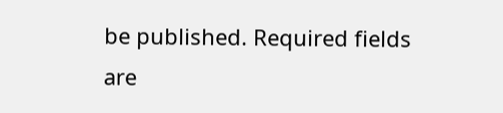be published. Required fields are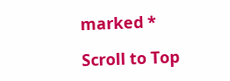marked *

Scroll to Top